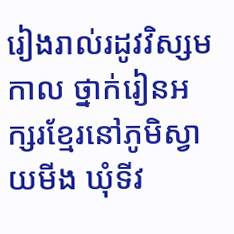រៀងរាល់រដូវវិស្សមកាល ថ្នាក់រៀនអក្សរខ្មែរនៅភូមិស្វាយមីង ឃុំទីវ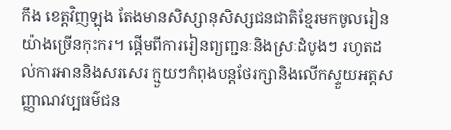កឹង ខេត្តវិញឡុង តែងមានសិស្សានុសិស្សជនជាតិខ្មែរមកចូលរៀនយ៉ាងច្រើនកុះករ។ ផ្ដើមពីការរៀនព្យញ្ជនៈនិងស្រៈដំបូងៗ រហូតដល់ការអាននិងសរសេរ ក្មួយៗកំពុងបន្តថែរក្សានិងលើកស្ទួយអត្តសញ្ញាណវប្បធម៌ជន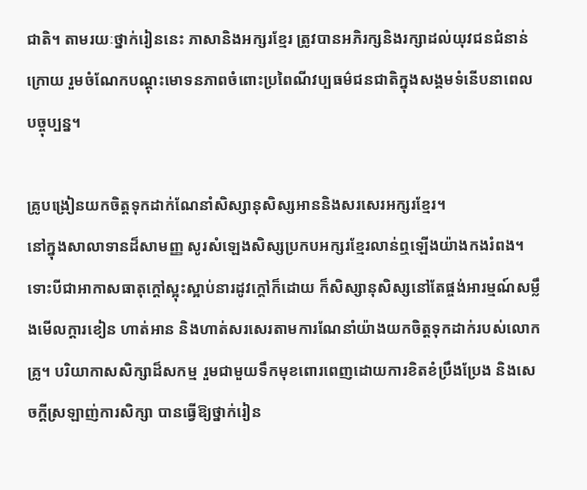ជាតិ។ តាមរយៈថ្នាក់រៀននេះ ភាសានិងអក្សរខ្មែរ ត្រូវបានអភិរក្សនិងរក្សាដល់យុវជនជំនាន់ក្រោយ រួមចំណែកបណ្តុះមោទនភាពចំពោះប្រពៃណីវប្បធម៌ជនជាតិក្នុងសង្គមទំនើបនាពេលបច្ចុប្បន្ន។

គ្រូបង្រៀនយកចិត្តទុកដាក់ណែនាំសិស្សានុសិស្សអាននិងសរសេរអក្សរខ្មែរ។
នៅក្នុងសាលាទានដ៏សាមញ្ញ សូរសំឡេងសិស្សប្រកបអក្សរខ្មែរលាន់ឮឡើងយ៉ាងកងរំពង។ ទោះបីជាអាកាសធាតុក្តៅស្អុះស្អាប់នារដូវក្តៅក៏ដោយ ក៏សិស្សានុសិស្សនៅតែផ្ចង់អារម្មណ៍សម្លឹងមើលក្តារខៀន ហាត់អាន និងហាត់សរសេរតាមការណែនាំយ៉ាងយកចិត្តទុកដាក់របស់លោកគ្រូ។ បរិយាកាសសិក្សាដ៏សកម្ម រួមជាមួយទឹកមុខពោរពេញដោយការខិតខំប្រឹងប្រែង និងសេចក្តីស្រឡាញ់ការសិក្សា បានធ្វើឱ្យថ្នាក់រៀន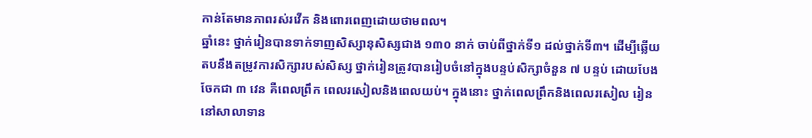កាន់តែមានភាពរស់រវើក និងពោរពេញដោយថាមពល។
ឆ្នាំនេះ ថ្នាក់រៀនបានទាក់ទាញសិស្សានុសិស្សជាង ១៣០ នាក់ ចាប់ពីថ្នាក់ទី១ ដល់ថ្នាក់ទី៣។ ដើម្បីឆ្លើយតបនឹងតម្រូវការសិក្សារបស់សិស្ស ថ្នាក់រៀនត្រូវបានរៀបចំនៅក្នុងបន្ទប់សិក្សាចំនួន ៧ បន្ទប់ ដោយបែងចែកជា ៣ វេន គឺពេលព្រឹក ពេលរសៀលនិងពេលយប់។ ក្នុងនោះ ថ្នាក់ពេលព្រឹកនិងពេលរសៀល រៀននៅសាលាទាន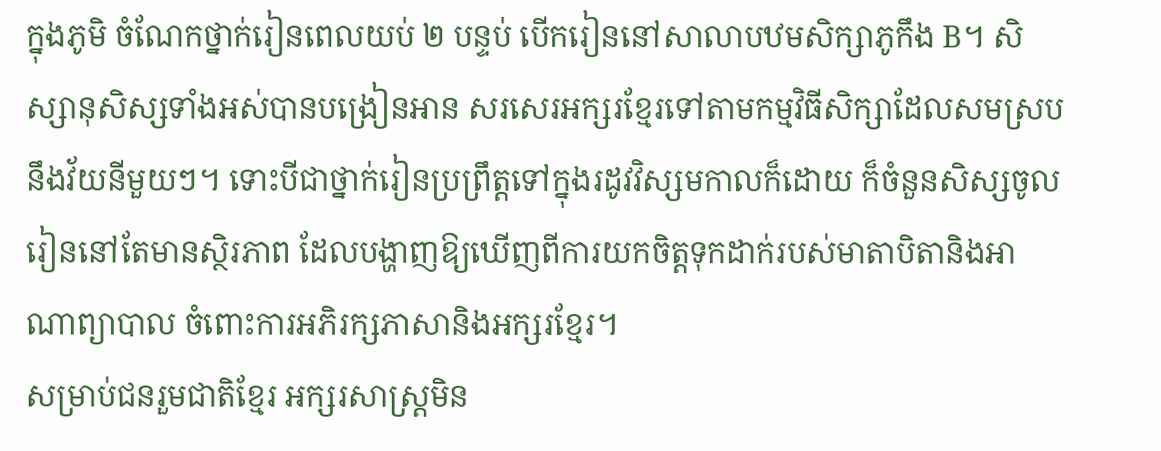ក្នុងភូមិ ចំណែកថ្នាក់រៀនពេលយប់ ២ បន្ទប់ បើករៀននៅសាលាបឋមសិក្សាភូកឹង B។ សិស្សានុសិស្សទាំងអស់បានបង្រៀនអាន សរសេរអក្សរខ្មែរទៅតាមកម្មវិធីសិក្សាដែលសមស្របនឹងវ័យនីមួយៗ។ ទោះបីជាថ្នាក់រៀនប្រព្រឹត្តទៅក្នុងរដូវវិស្សមកាលក៏ដោយ ក៏ចំនួនសិស្សចូលរៀននៅតែមានស្ថិរភាព ដែលបង្ហាញឱ្យឃើញពីការយកចិត្តទុកដាក់របស់មាតាបិតានិងអាណាព្យាបាល ចំពោះការអភិរក្សភាសានិងអក្សរខ្មែរ។
សម្រាប់ជនរួមជាតិខ្មែរ អក្សរសាស្ត្រមិន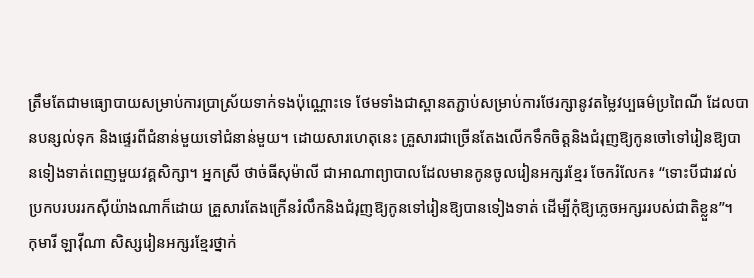ត្រឹមតែជាមធ្យោបាយសម្រាប់ការប្រាស្រ័យទាក់ទងប៉ុណ្ណោះទេ ថែមទាំងជាស្ពានតភ្ជាប់សម្រាប់ការថែរក្សានូវតម្លៃវប្បធម៌ប្រពៃណី ដែលបានបន្សល់ទុក និងផ្ទេរពីជំនាន់មួយទៅជំនាន់មួយ។ ដោយសារហេតុនេះ គ្រួសារជាច្រើនតែងលើកទឹកចិត្តនិងជំរុញឱ្យកូនចៅទៅរៀនឱ្យបានទៀងទាត់ពេញមួយវគ្គសិក្សា។ អ្នកស្រី ថាច់ធីសុម៉ាលី ជាអាណាព្យាបាលដែលមានកូនចូលរៀនអក្សរខ្មែរ ចែករំលែក៖ “ទោះបីជារវល់ប្រកបរបររកស៊ីយ៉ាងណាក៏ដោយ គ្រួសារតែងក្រើនរំលឹកនិងជំរុញឱ្យកូនទៅរៀនឱ្យបានទៀងទាត់ ដើម្បីកុំឱ្យភ្លេចអក្សររបស់ជាតិខ្លួន”។
កុមារី ឡាវ៉ីណា សិស្សរៀនអក្សរខ្មែរថ្នាក់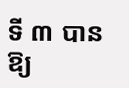ទី ៣ បានឱ្យ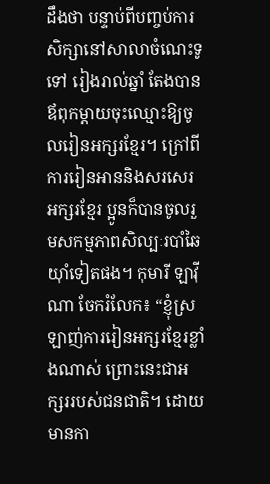ដឹងថា បន្ទាប់ពីបញ្ចប់ការសិក្សានៅសាលាចំណេះទូទៅ រៀងរាល់ឆ្នាំ តែងបានឪពុកម្តាយចុះឈ្មោះឱ្យចូលរៀនអក្សរខ្មែរ។ ក្រៅពីការរៀនអាននិងសរសេរអក្សរខ្មែរ ប្អូនក៏បានចូលរួមសកម្មភាពសិល្បៈរបាំឆៃយ៉ាំទៀតផង។ កុមារី ឡាវ៉ីណា ចែករំលែក៖ “ខ្ញុំស្រឡាញ់ការរៀនអក្សរខ្មែរខ្លាំងណាស់ ព្រោះនេះជាអក្សររបស់ជនជាតិ។ ដោយមានកា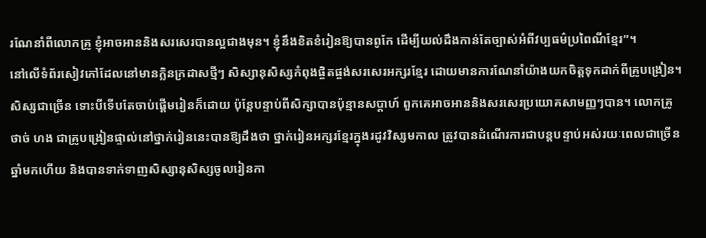រណែនាំពីលោកគ្រូ ខ្ញុំអាចអាននិងសរសេរបានល្អជាងមុន។ ខ្ញុំនឹងខិតខំរៀនឱ្យបានពូកែ ដើម្បីយល់ដឹងកាន់តែច្បាស់អំពីវប្បធម៌ប្រពៃណីខ្មែរ”។
នៅលើទំព័រសៀវភៅដែលនៅមានក្លិនក្រដាសថ្មីៗ សិស្សានុសិស្សកំពុងផ្ចិតផ្ចង់សរសេរអក្សរខ្មែរ ដោយមានការណែនាំយ៉ាងយកចិត្តទុកដាក់ពីគ្រូបង្រៀន។ សិស្សជាច្រើន ទោះបីទើបតែចាប់ផ្តើមរៀនក៏ដោយ ប៉ុន្តែបន្ទាប់ពីសិក្សាបានប៉ុន្មានសប្តាហ៍ ពួកគេអាចអាននិងសរសេរប្រយោគសាមញ្ញៗបាន។ លោកគ្រូ ថាច់ ហង ជាគ្រូបង្រៀនផ្ទាល់នៅថ្នាក់រៀននេះបានឱ្យដឹងថា ថ្នាក់រៀនអក្សរខ្មែរក្នុងរដូវវិស្សមកាល ត្រូវបានដំណើរការជាបន្តបន្ទាប់អស់រយៈពេលជាច្រើនឆ្នាំមកហើយ និងបានទាក់ទាញសិស្សានុសិស្សចូលរៀនកា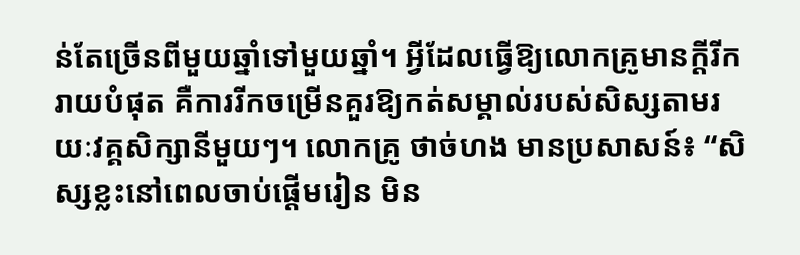ន់តែច្រើនពីមួយឆ្នាំទៅមួយឆ្នាំ។ អ្វីដែលធ្វើឱ្យលោកគ្រូមានក្តីរីករាយបំផុត គឺការរីកចម្រើនគួរឱ្យកត់សម្គាល់របស់សិស្សតាមរយៈវគ្គសិក្សានីមួយៗ។ លោកគ្រូ ថាច់ហង មានប្រសាសន៍៖ “សិស្សខ្លះនៅពេលចាប់ផ្តើមរៀន មិន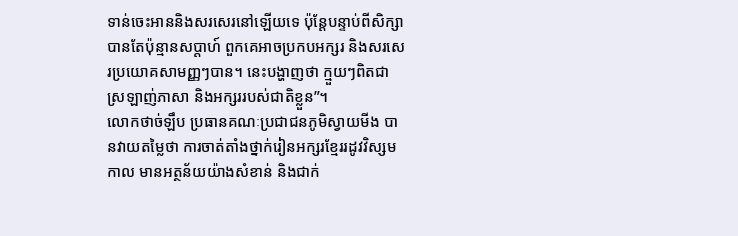ទាន់ចេះអាននិងសរសេរនៅឡើយទេ ប៉ុន្តែបន្ទាប់ពីសិក្សាបានតែប៉ុន្មានសប្តាហ៍ ពួកគេអាចប្រកបអក្សរ និងសរសេរប្រយោគសាមញ្ញៗបាន។ នេះបង្ហាញថា ក្មួយៗពិតជាស្រឡាញ់ភាសា និងអក្សររបស់ជាតិខ្លួន”។
លោកថាច់ឡឹប ប្រធានគណៈប្រជាជនភូមិស្វាយមីង បានវាយតម្លៃថា ការចាត់តាំងថ្នាក់រៀនអក្សរខ្មែររដូវវិស្សមកាល មានអត្ថន័យយ៉ាងសំខាន់ និងជាក់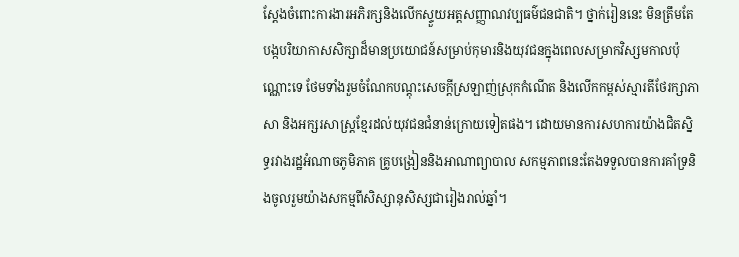ស្តែងចំពោះការងារអភិរក្សនិងលើកស្ទួយអត្តសញ្ញាណវប្បធម៌ជនជាតិ។ ថ្នាក់រៀននេះ មិនត្រឹមតែបង្កបរិយាកាសសិក្សាដ៏មានប្រយោជន៍សម្រាប់កុមារនិងយុវជនក្នុងពេលសម្រាកវិស្សមកាលប៉ុណ្ណោះទេ ថែមទាំងរួមចំណែកបណ្តុះសេចក្តីស្រឡាញ់ស្រុកកំណើត និងលើកកម្ពស់ស្មារតីថែរក្សាភាសា និងអក្សរសាស្ត្រខ្មែរដល់យុវជនជំនាន់ក្រោយទៀតផង។ ដោយមានការសហការយ៉ាងជិតស្និទ្ធរវាងរដ្ឋអំណាចភូមិភាគ គ្រូបង្រៀននិងអាណាព្យាបាល សកម្មភាពនេះតែងទទួលបានការគាំទ្រនិងចូលរួមយ៉ាងសកម្មពីសិស្សានុសិស្សជារៀងរាល់ឆ្នាំ។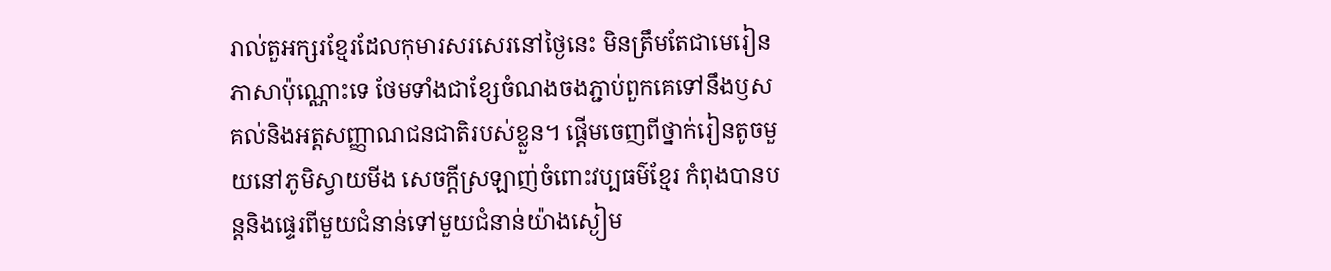រាល់តួអក្សរខ្មែរដែលកុមារសរសេរនៅថ្ងៃនេះ មិនត្រឹមតែជាមេរៀនភាសាប៉ុណ្ណោះទេ ថែមទាំងជាខ្សែចំណងចងភ្ជាប់ពួកគេទៅនឹងឫសគល់និងអត្តសញ្ញាណជនជាតិរបស់ខ្លួន។ ផ្ដើមចេញពីថ្នាក់រៀនតូចមួយនៅភូមិស្វាយមីង សេចក្តីស្រឡាញ់ចំពោះវប្បធម៌ខ្មែរ កំពុងបានបន្តនិងផ្ទេរពីមួយជំនាន់ទៅមួយជំនាន់យ៉ាងស្ងៀម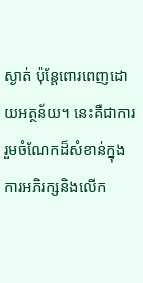ស្ងាត់ ប៉ុន្តែពោរពេញដោយអត្ថន័យ។ នេះគឺជាការរួមចំណែកដ៏សំខាន់ក្នុងការអភិរក្សនិងលើក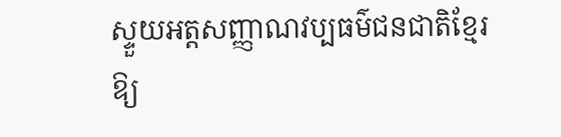ស្ទួយអត្តសញ្ញាណវប្បធម៌ជនជាតិខ្មែរ ឱ្យ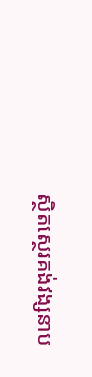ស្ថិតស្ថេរគង់វង្សនាប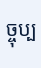ច្ចុប្ប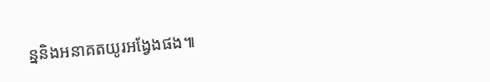ន្ននិងអនាគតយូរអង្វែងផង៕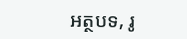អត្ថបទ, រូ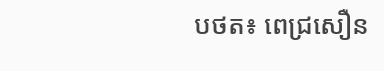បថត៖ ពេជ្រសឿន